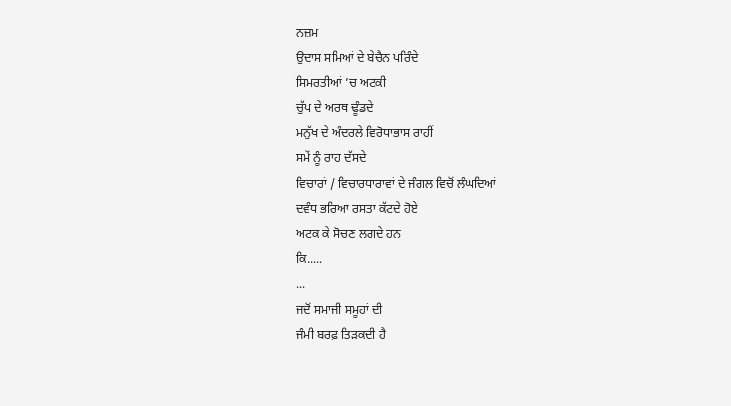ਨਜ਼ਮ
ਉਦਾਸ ਸਮਿਆਂ ਦੇ ਬੇਚੈਨ ਪਰਿੰਦੇ
ਸਿਮਰਤੀਆਂ ’ਚ ਅਟਕੀ
ਚੁੱਪ ਦੇ ਅਰਥ ਢੂੰਡਦੇ
ਮਨੁੱਖ ਦੇ ਅੰਦਰਲੇ ਵਿਰੋਧਾਭਾਸ ਰਾਹੀਂ
ਸਮੇਂ ਨੂੰ ਰਾਹ ਦੱਸਦੇ
ਵਿਚਾਰਾਂ / ਵਿਚਾਰਧਾਰਾਵਾਂ ਦੇ ਜੰਗਲ ਵਿਚੋਂ ਲੰਘਦਿਆਂ
ਦਵੰਧ ਭਰਿਆ ਰਸਤਾ ਕੱਟਦੇ ਹੋਏ
ਅਟਕ ਕੇ ਸੋਚਣ ਲਗਦੇ ਹਨ
ਕਿ.....
...
ਜਦੋਂ ਸਮਾਜੀ ਸਮੂਹਾਂ ਦੀ
ਜੰਮੀ ਬਰਫ਼ ਤਿੜਕਦੀ ਹੈ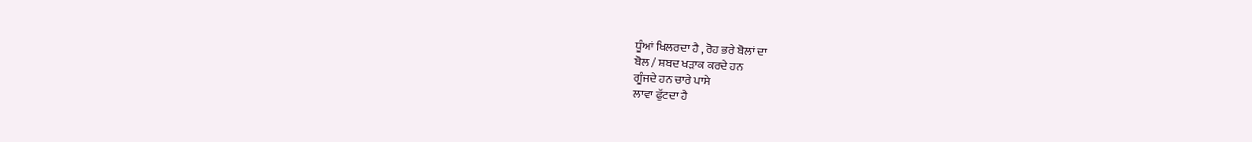ਧੂੰਆਂ ਖਿਲਰਦਾ ਹੈ , ਰੋਹ ਭਰੇ ਬੋਲਾਂ ਦਾ
ਬੋਲ / ਸ਼ਬਦ ਖੜਾਕ ਕਰਦੇ ਹਨ
ਗੂੰਜਦੇ ਹਨ ਚਾਰੇ ਪਾਸੇ
ਲਾਵਾ ਫੁੱਟਦਾ ਹੈ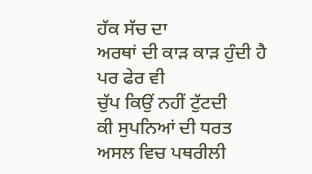ਹੱਕ ਸੱਚ ਦਾ
ਅਰਥਾਂ ਦੀ ਕਾੜ ਕਾੜ ਹੁੰਦੀ ਹੈ
ਪਰ ਫੇਰ ਵੀ
ਚੁੱਪ ਕਿਉਂ ਨਹੀਂ ਟੁੱਟਦੀ
ਕੀ ਸੁਪਨਿਆਂ ਦੀ ਧਰਤ
ਅਸਲ ਵਿਚ ਪਥਰੀਲੀ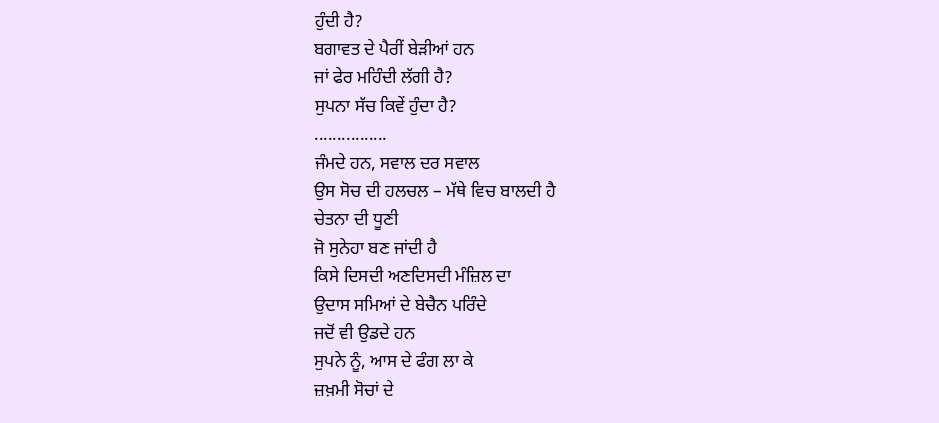ਹੁੰਦੀ ਹੈ?
ਬਗਾਵਤ ਦੇ ਪੈਰੀਂ ਬੇੜੀਆਂ ਹਨ
ਜਾਂ ਫੇਰ ਮਹਿੰਦੀ ਲੱਗੀ ਹੈ?
ਸੁਪਨਾ ਸੱਚ ਕਿਵੇਂ ਹੁੰਦਾ ਹੈ?
................
ਜੰਮਦੇ ਹਨ, ਸਵਾਲ ਦਰ ਸਵਾਲ
ਉਸ ਸੋਚ ਦੀ ਹਲਚਲ – ਮੱਥੇ ਵਿਚ ਬਾਲਦੀ ਹੈ
ਚੇਤਨਾ ਦੀ ਧੂਣੀ
ਜੋ ਸੁਨੇਹਾ ਬਣ ਜਾਂਦੀ ਹੈ
ਕਿਸੇ ਦਿਸਦੀ ਅਣਦਿਸਦੀ ਮੰਜ਼ਿਲ ਦਾ
ਉਦਾਸ ਸਮਿਆਂ ਦੇ ਬੇਚੈਨ ਪਰਿੰਦੇ
ਜਦੋਂ ਵੀ ਉਡਦੇ ਹਨ
ਸੁਪਨੇ ਨੂੰ, ਆਸ ਦੇ ਫੰਗ ਲਾ ਕੇ
ਜ਼ਖ਼ਮੀ ਸੋਚਾਂ ਦੇ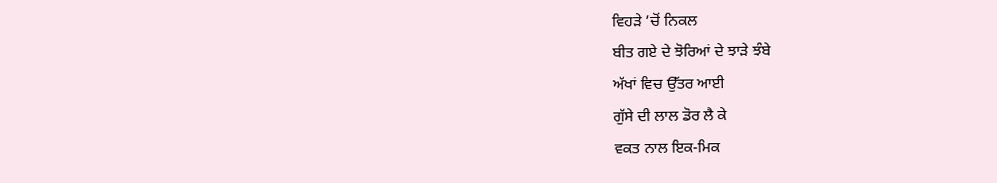ਵਿਹੜੇ ’ਚੋਂ ਨਿਕਲ
ਬੀਤ ਗਏ ਦੇ ਝੋਰਿਆਂ ਦੇ ਝਾੜੇ ਝੰਬੇ
ਅੱਖਾਂ ਵਿਚ ਉੱਤਰ ਆਈ
ਗੁੱਸੇ ਦੀ ਲਾਲ ਡੋਰ ਲੈ ਕੇ
ਵਕਤ ਨਾਲ ਇਕ-ਮਿਕ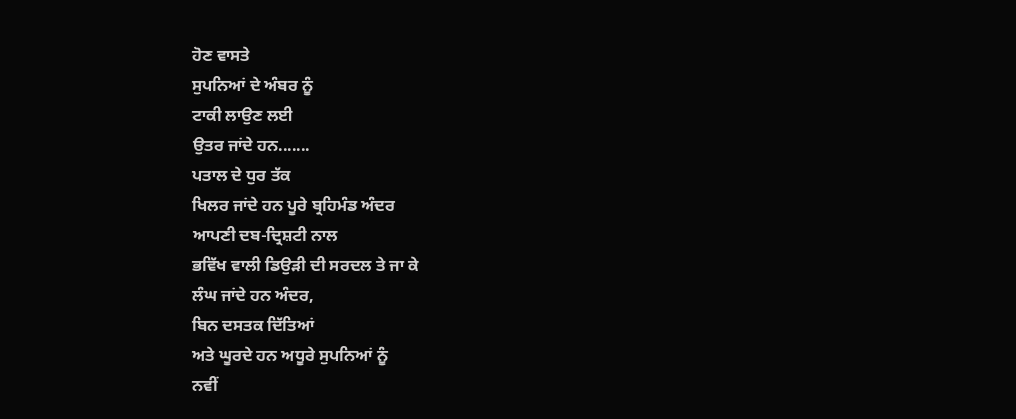ਹੋਣ ਵਾਸਤੇ
ਸੁਪਨਿਆਂ ਦੇ ਅੰਬਰ ਨੂੰ
ਟਾਕੀ ਲਾਉਣ ਲਈ
ਉਤਰ ਜਾਂਦੇ ਹਨ.......
ਪਤਾਲ ਦੇ ਧੁਰ ਤੱਕ
ਖਿਲਰ ਜਾਂਦੇ ਹਨ ਪੂਰੇ ਬ੍ਰਹਿਮੰਡ ਅੰਦਰ
ਆਪਣੀ ਦਬ-ਦ੍ਰਿਸ਼ਟੀ ਨਾਲ
ਭਵਿੱਖ ਵਾਲੀ ਡਿਉੜੀ ਦੀ ਸਰਦਲ ਤੇ ਜਾ ਕੇ
ਲੰਘ ਜਾਂਦੇ ਹਨ ਅੰਦਰ,
ਬਿਨ ਦਸਤਕ ਦਿੱਤਿਆਂ
ਅਤੇ ਘੂਰਦੇ ਹਨ ਅਧੂਰੇ ਸੁਪਨਿਆਂ ਨੂੰ
ਨਵੀਂ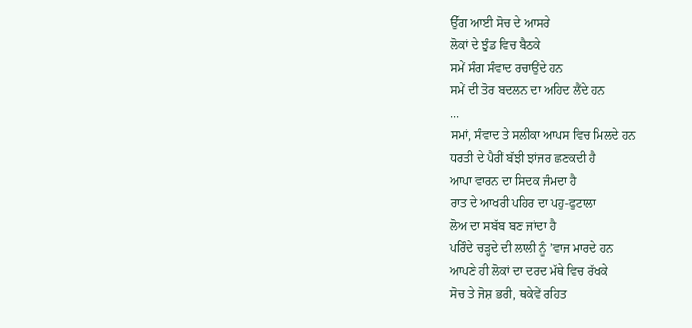ਉੱਗ ਆਈ ਸੋਚ ਦੇ ਆਸਰੇ
ਲੋਕਾਂ ਦੇ ਝੁੰਡ ਵਿਚ ਬੈਠਕੇ
ਸਮੇਂ ਸੰਗ ਸੰਵਾਦ ਰਚਾਉਂਦੇ ਹਨ
ਸਮੇਂ ਦੀ ਤੋਰ ਬਦਲਨ ਦਾ ਅਹਿਦ ਲੈਂਦੇ ਹਨ
...
ਸਮਾਂ, ਸੰਵਾਦ ਤੇ ਸਲੀਕਾ ਆਪਸ ਵਿਚ ਮਿਲਦੇ ਹਨ
ਧਰਤੀ ਦੇ ਪੈਰੀਂ ਬੱਝੀ ਝਾਂਜਰ ਛਣਕਦੀ ਹੈ
ਆਪਾ ਵਾਰਨ ਦਾ ਸਿਦਕ ਜੰਮਦਾ ਹੈ
ਰਾਤ ਦੇ ਆਖਰੀ ਪਹਿਰ ਦਾ ਪਹੁ-ਫੁਟਾਲਾ
ਲੋਅ ਦਾ ਸਬੱਬ ਬਣ ਜਾਂਦਾ ਹੈ
ਪਰਿੰਦੇ ਚੜ੍ਹਦੇ ਦੀ ਲਾਲੀ ਨੂੰ ’ਵਾਜ ਮਾਰਦੇ ਹਨ
ਆਪਣੇ ਹੀ ਲੋਕਾਂ ਦਾ ਦਰਦ ਮੱਥੇ ਵਿਚ ਰੱਖਕੇ
ਸੋਚ ਤੇ ਜੋਸ਼ ਭਰੀ, ਥਕੇਵੇਂ ਰਹਿਤ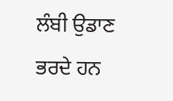ਲੰਬੀ ਉਡਾਣ ਭਰਦੇ ਹਨ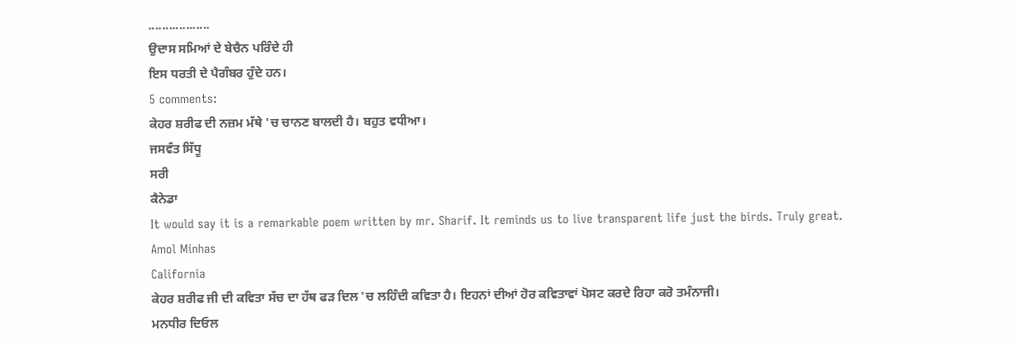..................
ਉਦਾਸ ਸਮਿਆਂ ਦੇ ਬੇਚੈਨ ਪਰਿੰਦੇ ਹੀ
ਇਸ ਧਰਤੀ ਦੇ ਪੈਗੰਬਰ ਹੁੰਦੇ ਹਨ।
5 comments:
ਕੇਹਰ ਸ਼ਰੀਫ ਦੀ ਨਜ਼ਮ ਮੱਥੇ 'ਚ ਚਾਨਣ ਬਾਲਦੀ ਹੈ। ਬਹੁਤ ਵਧੀਆ।
ਜਸਵੰਤ ਸਿੱਧੂ
ਸਰੀ
ਕੈਨੇਡਾ
It would say it is a remarkable poem written by mr. Sharif. It reminds us to live transparent life just the birds. Truly great.
Amol Minhas
California
ਕੇਹਰ ਸ਼ਰੀਫ ਜੀ ਦੀ ਕਵਿਤਾ ਸੱਚ ਦਾ ਹੱਥ ਫੜ ਦਿਲ 'ਚ ਲਹਿੰਦੀ ਕਵਿਤਾ ਹੈ। ਇਹਨਾਂ ਦੀਆਂ ਹੋਰ ਕਵਿਤਾਵਾਂ ਪੋਸਟ ਕਰਦੇ ਰਿਹਾ ਕਰੋ ਤਮੰਨਾਜੀ।
ਮਨਧੀਰ ਦਿਓਲ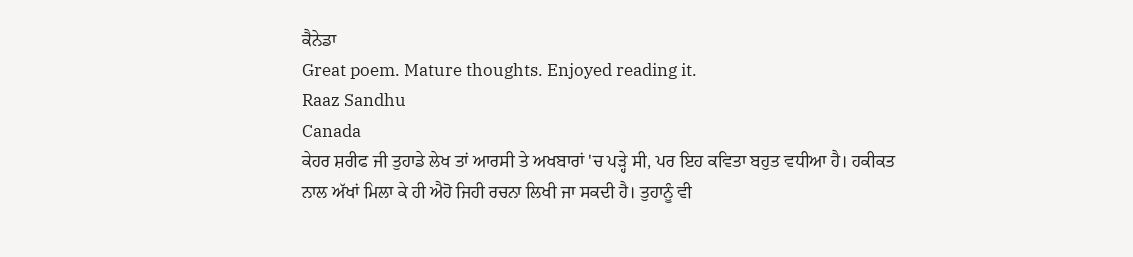ਕੈਨੇਡਾ
Great poem. Mature thoughts. Enjoyed reading it.
Raaz Sandhu
Canada
ਕੇਹਰ ਸ਼ਰੀਫ ਜੀ ਤੁਹਾਡੇ ਲੇਖ ਤਾਂ ਆਰਸੀ ਤੇ ਅਖਬਾਰਾਂ 'ਚ ਪੜ੍ਹੇ ਸੀ, ਪਰ ਇਹ ਕਵਿਤਾ ਬਹੁਤ ਵਧੀਆ ਹੈ। ਹਕੀਕਤ ਨਾਲ ਅੱਖਾਂ ਮਿਲਾ ਕੇ ਹੀ ਐਹੋ ਜਿਹੀ ਰਚਨਾ ਲਿਖੀ ਜਾ ਸਕਦੀ ਹੈ। ਤੁਹਾਨੂੰ ਵੀ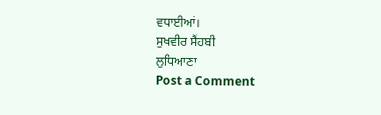ਵਧਾਈਆਂ।
ਸੁਖਵੀਰ ਸੈਂਹਬੀ
ਲੁਧਿਆਣਾ
Post a Comment